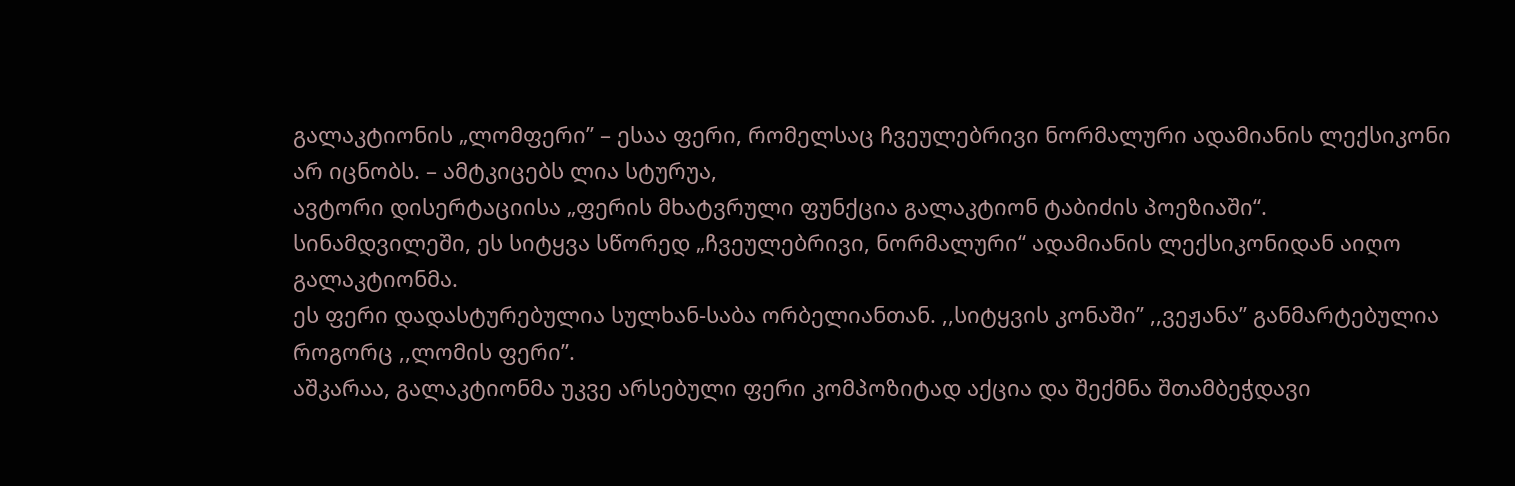გალაკტიონის „ლომფერი” – ესაა ფერი, რომელსაც ჩვეულებრივი ნორმალური ადამიანის ლექსიკონი არ იცნობს. – ამტკიცებს ლია სტურუა,
ავტორი დისერტაციისა „ფერის მხატვრული ფუნქცია გალაკტიონ ტაბიძის პოეზიაში“.
სინამდვილეში, ეს სიტყვა სწორედ „ჩვეულებრივი, ნორმალური“ ადამიანის ლექსიკონიდან აიღო გალაკტიონმა.
ეს ფერი დადასტურებულია სულხან-საბა ორბელიანთან. ,,სიტყვის კონაში” ,,ვეჟანა” განმარტებულია როგორც ,,ლომის ფერი”.
აშკარაა, გალაკტიონმა უკვე არსებული ფერი კომპოზიტად აქცია და შექმნა შთამბეჭდავი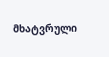მხატვრული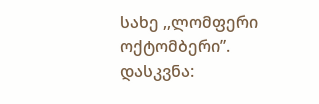სახე ,,ლომფერი ოქტომბერი”.
დასკვნა: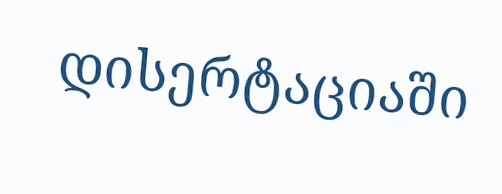დისერტაციაში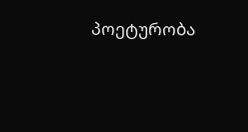პოეტურობა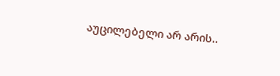აუცილებელი არ არის..